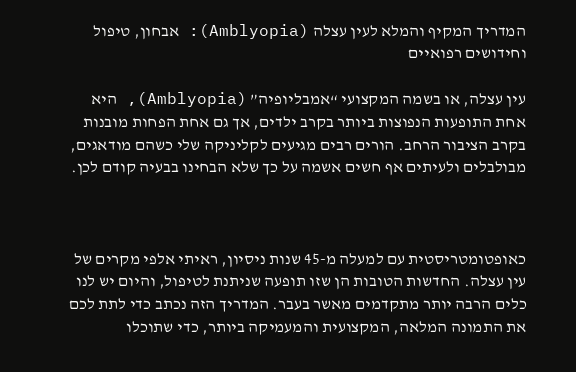המדריך המקיף והמלא לעין עצלה (Amblyopia): אבחון, טיפול וחידושים רפואיים

עין עצלה, או בשמה המקצועי “אמבליופיה” (Amblyopia), היא אחת התופעות הנפוצות ביותר בקרב ילדים, אך גם אחת הפחות מובנות בקרב הציבור הרחב. הורים רבים מגיעים לקליניקה שלי כשהם מודאגים, מבולבלים ולעיתים אף חשים אשמה על כך שלא הבחינו בבעיה קודם לכן.



כאופטומטריסטית עם למעלה מ-45 שנות ניסיון, ראיתי אלפי מקרים של עין עצלה. החדשות הטובות הן שזו תופעה שניתנת לטיפול, והיום יש לנו כלים הרבה יותר מתקדמים מאשר בעבר. המדריך הזה נכתב כדי לתת לכם את התמונה המלאה, המקצועית והמעמיקה ביותר, כדי שתוכלו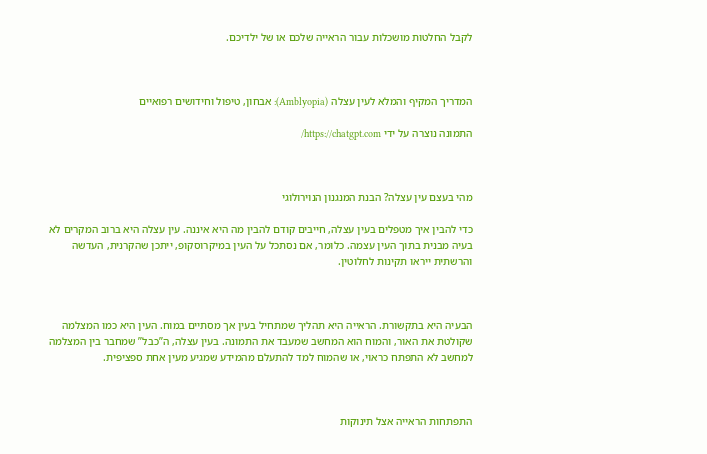לקבל החלטות מושכלות עבור הראייה שלכם או של ילדיכם.



המדריך המקיף והמלא לעין עצלה (Amblyopia): אבחון, טיפול וחידושים רפואיים

התמונה נוצרה על ידי https://chatgpt.com/



מהי בעצם עין עצלה? הבנת המנגנון הנוירולוגי

כדי להבין איך מטפלים בעין עצלה, חייבים קודם להבין מה היא איננה. עין עצלה היא ברוב המקרים לא בעיה מבנית בתוך העין עצמה. כלומר, אם נסתכל על העין במיקרוסקופ, ייתכן שהקרנית, העדשה והרשתית ייראו תקינות לחלוטין.



הבעיה היא בתקשורת. הראייה היא תהליך שמתחיל בעין אך מסתיים במוח. העין היא כמו המצלמה שקולטת את האור, והמוח הוא המחשב שמעבד את התמונה. בעין עצלה, ה”כבל” שמחבר בין המצלמה למחשב לא התפתח כראוי, או שהמוח למד להתעלם מהמידע שמגיע מעין אחת ספציפית.



התפתחות הראייה אצל תינוקות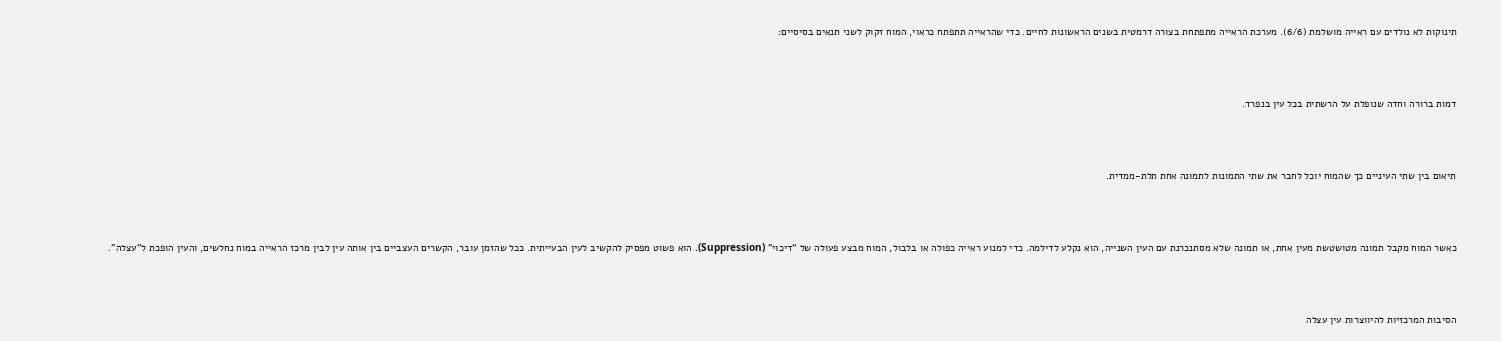תינוקות לא נולדים עם ראייה מושלמת (6/6). מערכת הראייה מתפתחת בצורה דרמטית בשנים הראשונות לחיים. כדי שהראייה תתפתח כראוי, המוח זקוק לשני תנאים בסיסיים:



דמות ברורה וחדה שנופלת על הרשתית בכל עין בנפרד.



תיאום בין שתי העיניים כך שהמוח יוכל לחבר את שתי התמונות לתמונה אחת תלת-ממדית.



כאשר המוח מקבל תמונה מטושטשת מעין אחת, או תמונה שלא מסתנכרנת עם העין השנייה, הוא נקלע לדילמה. כדי למנוע ראייה כפולה או בלבול, המוח מבצע פעולה של “דיכוי” (Suppression). הוא פשוט מפסיק להקשיב לעין הבעייתית. ככל שהזמן עובר, הקשרים העצביים בין אותה עין לבין מרכז הראייה במוח נחלשים, והעין הופכת ל”עצלה”.



הסיבות המרכזיות להיווצרות עין עצלה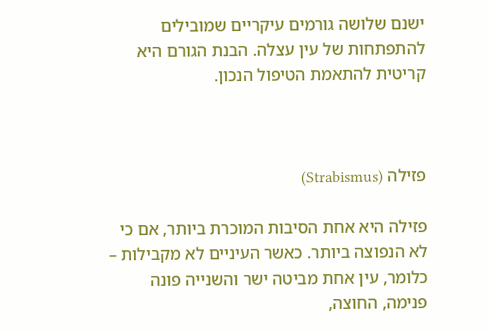ישנם שלושה גורמים עיקריים שמובילים להתפתחות של עין עצלה. הבנת הגורם היא קריטית להתאמת הטיפול הנכון.



פזילה (Strabismus)

פזילה היא אחת הסיבות המוכרת ביותר, אם כי לא הנפוצה ביותר. כאשר העיניים לא מקבילות – כלומר, עין אחת מביטה ישר והשנייה פונה פנימה, החוצה,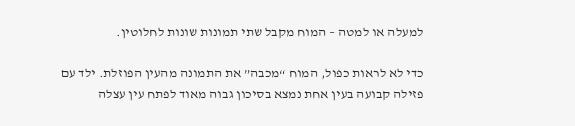למעלה או למטה – המוח מקבל שתי תמונות שונות לחלוטין.

כדי לא לראות כפול, המוח “מכבה” את התמונה מהעין הפוזלת. ילד עם פזילה קבועה בעין אחת נמצא בסיכון גבוה מאוד לפתח עין עצלה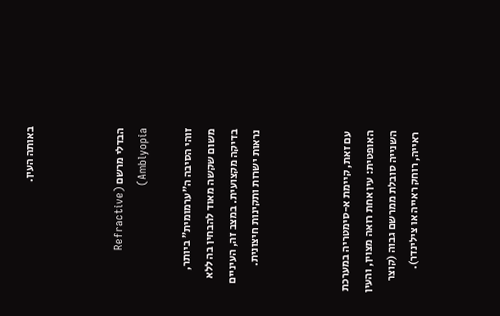באותה העין.



הבדלי מרשם (Refractive Amblyopia)

זוהי הסיבה ה”ערמומית” ביותר, משום שקשה מאוד להבחין בה ללא בדיקה מקצועית. במצב זה, העיניים נראות ישרות ותקינות חיצונית.



עם זאת, קיימת א-סימטריה במערכת האופטית: עין אחת רואה מצוין, והעין השנייה סובלת ממרשם גבוה (קוצר ראייה, רוחק ראייה או צילינדר).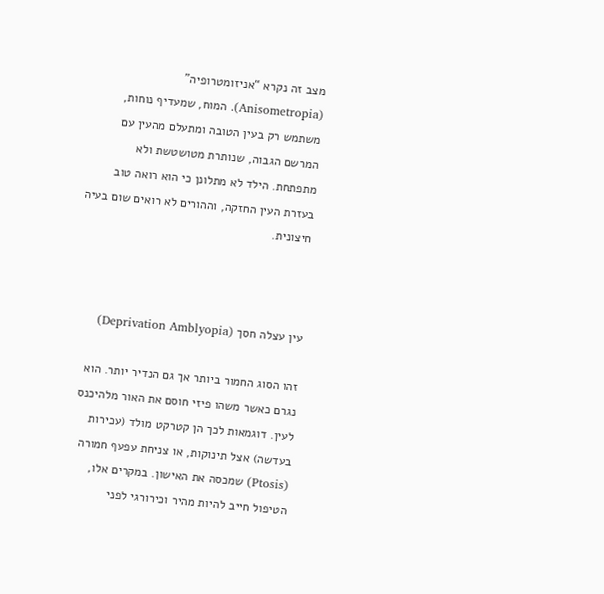מצב זה נקרא “אניזומטרופיה” (Anisometropia). המוח, שמעדיף נוחות, משתמש רק בעין הטובה ומתעלם מהעין עם המרשם הגבוה, שנותרת מטושטשת ולא מתפתחת. הילד לא מתלונן כי הוא רואה טוב בעזרת העין החזקה, וההורים לא רואים שום בעיה חיצונית.



עין עצלה חסך (Deprivation Amblyopia)

זהו הסוג החמור ביותר אך גם הנדיר יותר. הוא נגרם כאשר משהו פיזי חוסם את האור מלהיכנס לעין. דוגמאות לכך הן קטרקט מולד (עכירות בעדשה) אצל תינוקות, או צניחת עפעף חמורה (Ptosis) שמכסה את האישון. במקרים אלו, הטיפול חייב להיות מהיר וכירורגי לפני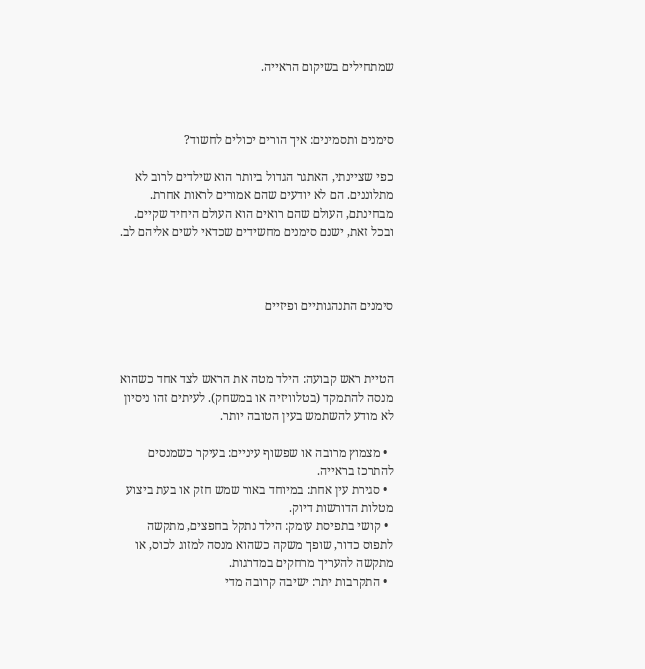שמתחילים בשיקום הראייה.



סימנים ותסמינים: איך הורים יכולים לחשוד?

כפי שציינתי, האתגר הגדול ביותר הוא שילדים לרוב לא מתלוננים. הם לא יודעים שהם אמורים לראות אחרת. מבחינתם, העולם שהם רואים הוא העולם היחיד שקיים. ובכל זאת, ישנם סימנים מחשידים שכדאי לשים אליהם לב.



סימנים התנהגותיים ופיזיים



הטיית ראש קבועה: הילד מטה את הראש לצד אחד כשהוא מנסה להתמקד (בטלוויזיה או במשחק). לעיתים זהו ניסיון לא מודע להשתמש בעין הטובה יותר.

  • מצמוץ מרובה או שפשוף עיניים: בעיקר כשמנסים להתרכז בראייה.
  • סגירת עין אחת: במיוחד באור שמש חזק או בעת ביצוע מטלות הדורשות דיוק.
  • קושי בתפיסת עומק: הילד נתקל בחפצים, מתקשה לתפוס כדור, שופך משקה כשהוא מנסה למזוג לכוס, או מתקשה להעריך מרחקים במדרגות.
  • התקרבות יתר: ישיבה קרובה מדי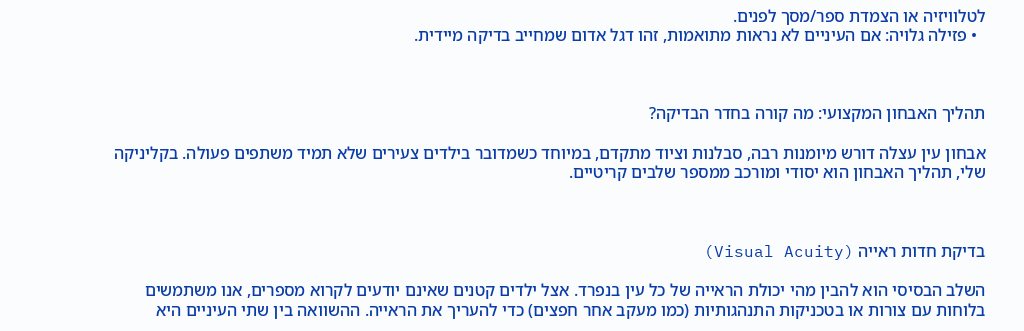לטלוויזיה או הצמדת ספר/מסך לפנים.
  • פזילה גלויה: אם העיניים לא נראות מתואמות, זהו דגל אדום שמחייב בדיקה מיידית.



תהליך האבחון המקצועי: מה קורה בחדר הבדיקה?

אבחון עין עצלה דורש מיומנות רבה, סבלנות וציוד מתקדם, במיוחד כשמדובר בילדים צעירים שלא תמיד משתפים פעולה. בקליניקה שלי, תהליך האבחון הוא יסודי ומורכב ממספר שלבים קריטיים.



בדיקת חדות ראייה (Visual Acuity)

השלב הבסיסי הוא להבין מהי יכולת הראייה של כל עין בנפרד. אצל ילדים קטנים שאינם יודעים לקרוא מספרים, אנו משתמשים בלוחות עם צורות או בטכניקות התנהגותיות (כמו מעקב אחר חפצים) כדי להעריך את הראייה. ההשוואה בין שתי העיניים היא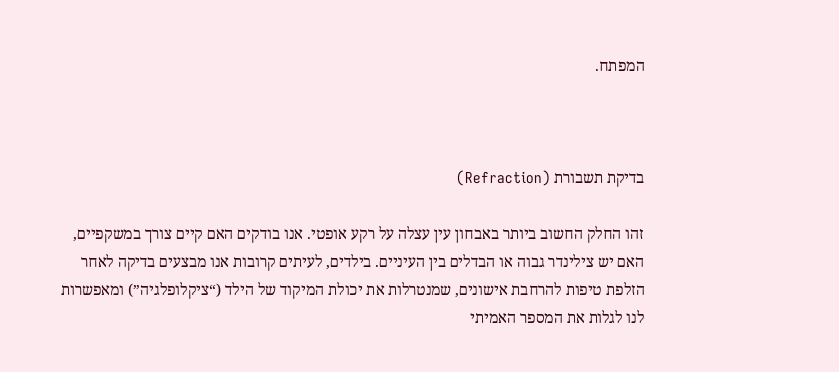המפתח.



בדיקת תשבורת (Refraction)

זהו החלק החשוב ביותר באבחון עין עצלה על רקע אופטי. אנו בודקים האם קיים צורך במשקפיים, האם יש צילינדר גבוה או הבדלים בין העיניים. בילדים, לעיתים קרובות אנו מבצעים בדיקה לאחר הזלפת טיפות להרחבת אישונים, שמנטרלות את יכולת המיקוד של הילד (“ציקלופלגיה”) ומאפשרות לנו לגלות את המספר האמיתי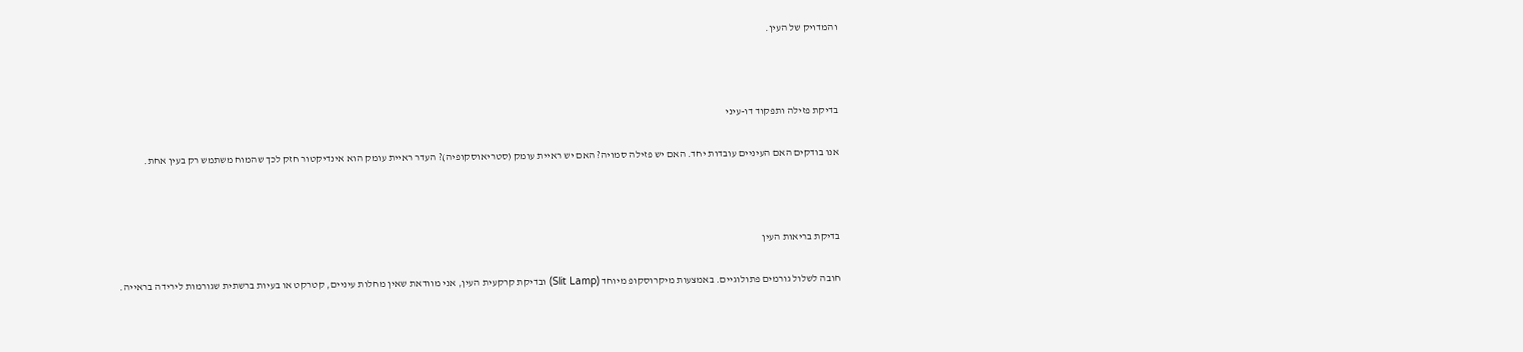והמדויק של העין.



בדיקת פזילה ותפקוד דו-עיני

אנו בודקים האם העיניים עובדות יחד. האם יש פזילה סמויה? האם יש ראיית עומק (סטריאוסקופיה)? העדר ראיית עומק הוא אינדיקטור חזק לכך שהמוח משתמש רק בעין אחת.



בדיקת בריאות העין

חובה לשלול גורמים פתולוגיים. באמצעות מיקרוסקופ מיוחד (Slit Lamp) ובדיקת קרקעית העין, אני מוודאת שאין מחלות עיניים, קטרקט או בעיות ברשתית שגורמות לירידה בראייה.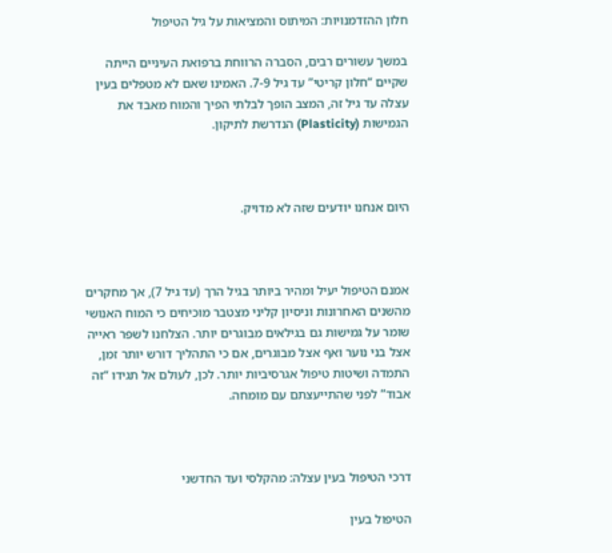חלון ההזדמנויות: המיתוס והמציאות על גיל הטיפול

במשך עשורים רבים, הסברה הרווחת ברפואת העיניים הייתה שקיים “חלון קריטי” עד גיל 7-9. האמינו שאם לא מטפלים בעין עצלה עד גיל זה, המצב הופך לבלתי הפיך והמוח מאבד את הגמישות (Plasticity) הנדרשת לתיקון.



היום אנחנו יודעים שזה לא מדויק.



אמנם הטיפול יעיל ומהיר ביותר בגיל הרך (עד גיל 7), אך מחקרים מהשנים האחרונות וניסיון קליני מצטבר מוכיחים כי המוח האנושי שומר על גמישות גם בגילאים מבוגרים יותר. הצלחנו לשפר ראייה אצל בני נוער ואף אצל מבוגרים, אם כי התהליך דורש יותר זמן, התמדה ושיטות טיפול אגרסיביות יותר. לכן, לעולם אל תגידו “זה אבוד” לפני שהתייעצתם עם מומחה.



דרכי הטיפול בעין עצלה: מהקלסי ועד החדשני

הטיפול בעין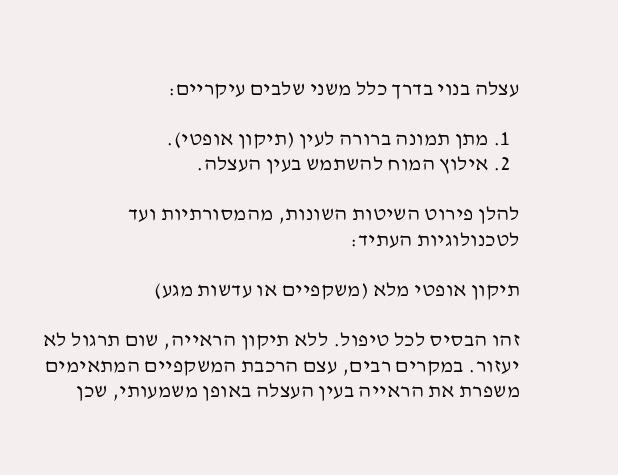עצלה בנוי בדרך כלל משני שלבים עיקריים:

  1. מתן תמונה ברורה לעין (תיקון אופטי).
  2. אילוץ המוח להשתמש בעין העצלה.

להלן פירוט השיטות השונות, מהמסורתיות ועד לטכנולוגיות העתיד:

תיקון אופטי מלא (משקפיים או עדשות מגע)

זהו הבסיס לכל טיפול. ללא תיקון הראייה, שום תרגול לא יעזור. במקרים רבים, עצם הרכבת המשקפיים המתאימים משפרת את הראייה בעין העצלה באופן משמעותי, שכן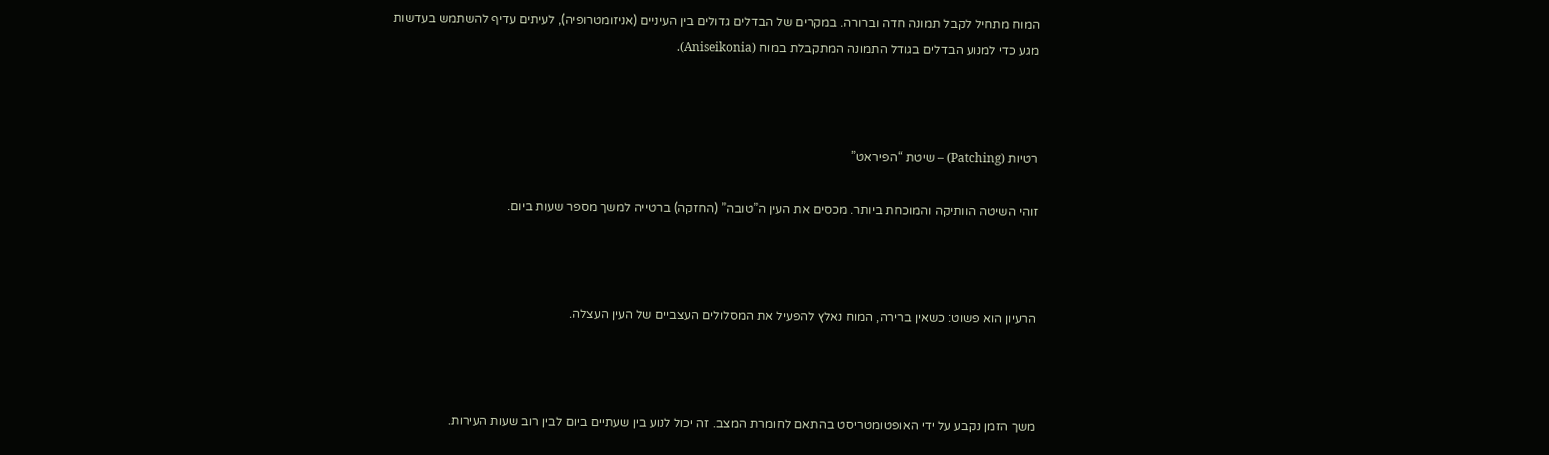המוח מתחיל לקבל תמונה חדה וברורה. במקרים של הבדלים גדולים בין העיניים (אניזומטרופיה), לעיתים עדיף להשתמש בעדשות מגע כדי למנוע הבדלים בגודל התמונה המתקבלת במוח (Aniseikonia).



רטיות (Patching) – שיטת “הפיראט”

זוהי השיטה הוותיקה והמוכחת ביותר. מכסים את העין ה”טובה” (החזקה) ברטייה למשך מספר שעות ביום.



הרעיון הוא פשוט: כשאין ברירה, המוח נאלץ להפעיל את המסלולים העצביים של העין העצלה.



משך הזמן נקבע על ידי האופטומטריסט בהתאם לחומרת המצב. זה יכול לנוע בין שעתיים ביום לבין רוב שעות העירות.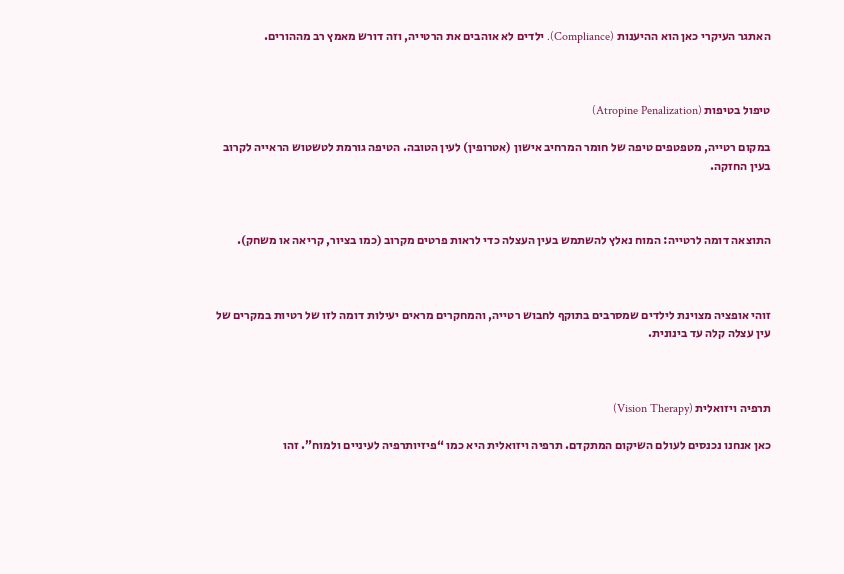האתגר העיקרי כאן הוא ההיענות (Compliance). ילדים לא אוהבים את הרטייה, וזה דורש מאמץ רב מההורים.



טיפול בטיפות (Atropine Penalization)

במקום רטייה, מטפטפים טיפה של חומר המרחיב אישון (אטרופין) לעין הטובה. הטיפה גורמת לטשטוש הראייה לקרוב בעין החזקה.



התוצאה דומה לרטייה: המוח נאלץ להשתמש בעין העצלה כדי לראות פרטים מקרוב (כמו בציור, קריאה או משחק).



זוהי אופציה מצוינת לילדים שמסרבים בתוקף לחבוש רטייה, והמחקרים מראים יעילות דומה לזו של רטיות במקרים של עין עצלה קלה עד בינונית.



תרפיה ויזואלית (Vision Therapy)

כאן אנחנו נכנסים לעולם השיקום המתקדם. תרפיה ויזואלית היא כמו “פיזיותרפיה לעיניים ולמוח”. זהו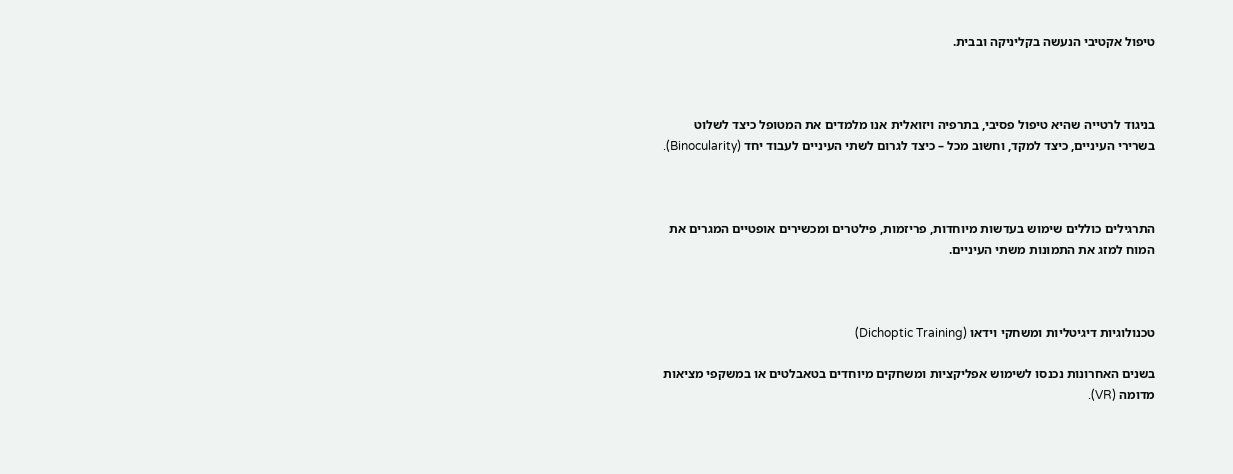טיפול אקטיבי הנעשה בקליניקה ובבית.



בניגוד לרטייה שהיא טיפול פסיבי, בתרפיה ויזואלית אנו מלמדים את המטופל כיצד לשלוט בשרירי העיניים, כיצד למקד, וחשוב מכל – כיצד לגרום לשתי העיניים לעבוד יחד (Binocularity).



התרגילים כוללים שימוש בעדשות מיוחדות, פריזמות, פילטרים ומכשירים אופטיים המגרים את המוח למזג את התמונות משתי העיניים.



טכנולוגיות דיגיטליות ומשחקי וידאו (Dichoptic Training)

בשנים האחרונות נכנסו לשימוש אפליקציות ומשחקים מיוחדים בטאבלטים או במשקפי מציאות מדומה (VR).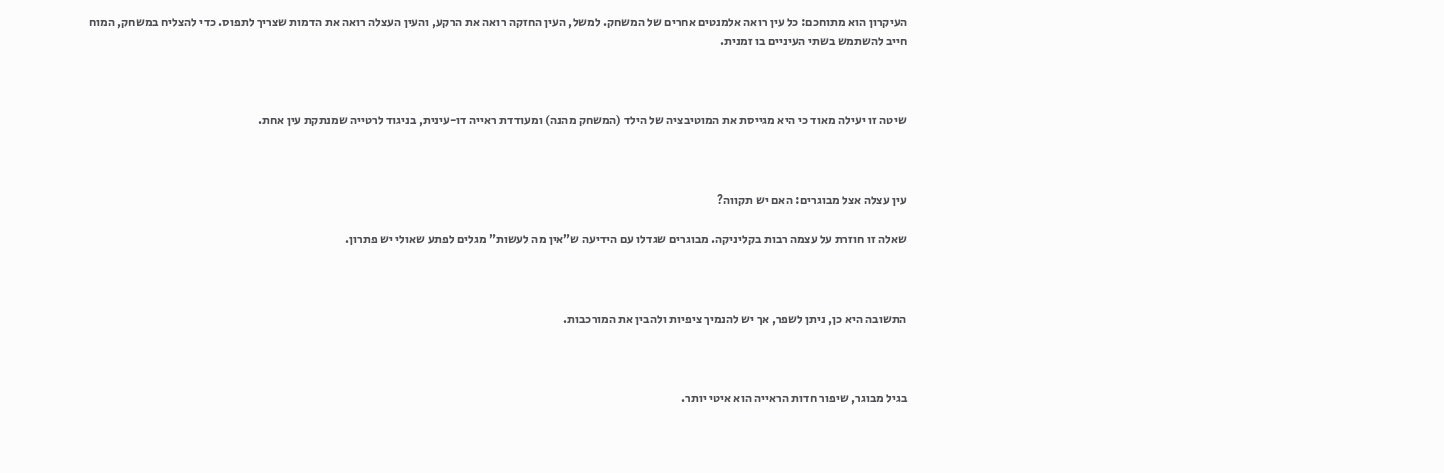העיקרון הוא מתוחכם: כל עין רואה אלמנטים אחרים של המשחק. למשל, העין החזקה רואה את הרקע, והעין העצלה רואה את הדמות שצריך לתפוס. כדי להצליח במשחק, המוח חייב להשתמש בשתי העיניים בו זמנית.



שיטה זו יעילה מאוד כי היא מגייסת את המוטיבציה של הילד (המשחק מהנה) ומעודדת ראייה דו-עינית, בניגוד לרטייה שמנתקת עין אחת.



עין עצלה אצל מבוגרים: האם יש תקווה?

שאלה זו חוזרת על עצמה רבות בקליניקה. מבוגרים שגדלו עם הידיעה ש”אין מה לעשות” מגלים לפתע שאולי יש פתרון.



התשובה היא כן, ניתן לשפר, אך יש להנמיך ציפיות ולהבין את המורכבות.



בגיל מבוגר, שיפור חדות הראייה הוא איטי יותר.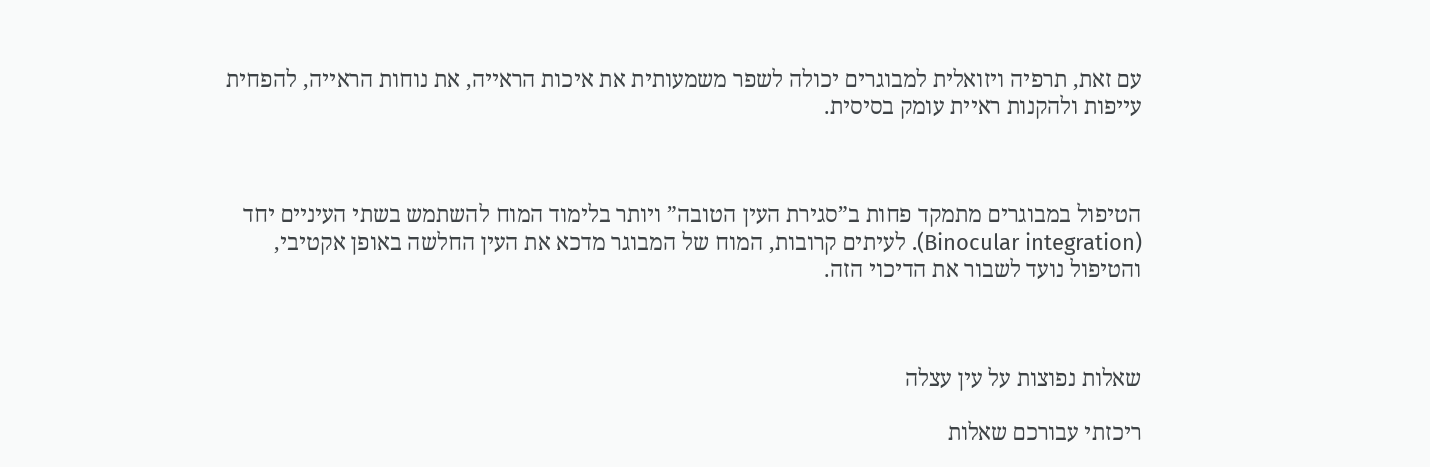עם זאת, תרפיה ויזואלית למבוגרים יכולה לשפר משמעותית את איכות הראייה, את נוחות הראייה, להפחית עייפות ולהקנות ראיית עומק בסיסית.



הטיפול במבוגרים מתמקד פחות ב”סגירת העין הטובה” ויותר בלימוד המוח להשתמש בשתי העיניים יחד (Binocular integration). לעיתים קרובות, המוח של המבוגר מדכא את העין החלשה באופן אקטיבי, והטיפול נועד לשבור את הדיכוי הזה.



שאלות נפוצות על עין עצלה

ריכזתי עבורכם שאלות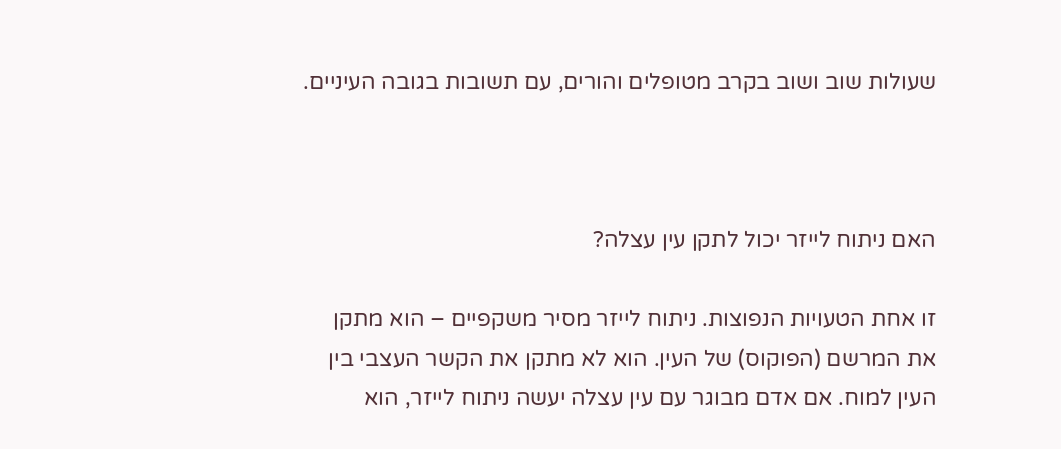שעולות שוב ושוב בקרב מטופלים והורים, עם תשובות בגובה העיניים.



האם ניתוח לייזר יכול לתקן עין עצלה?

זו אחת הטעויות הנפוצות. ניתוח לייזר מסיר משקפיים – הוא מתקן את המרשם (הפוקוס) של העין. הוא לא מתקן את הקשר העצבי בין העין למוח. אם אדם מבוגר עם עין עצלה יעשה ניתוח לייזר, הוא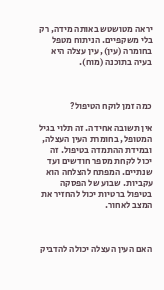יראה מטושטש באותה מידה, רק בלי משקפיים. הניתוח מטפל בחומרה (עין), עין עצלה היא בעיה בתוכנה (מוח).



כמה זמן לוקח הטיפול?

אין תשובה אחידה. זה תלוי בגיל המטופל, בחומרת העין העצלה, ובמידת ההתמדה בטיפול. זה יכול לקחת מספר חודשים ועד שנתיים. המפתח להצלחה הוא עקביות. שבוע של הפסקה בטיפול ברטיות יכול להחזיר את המצב לאחור.



האם העין העצלה יכולה להדביק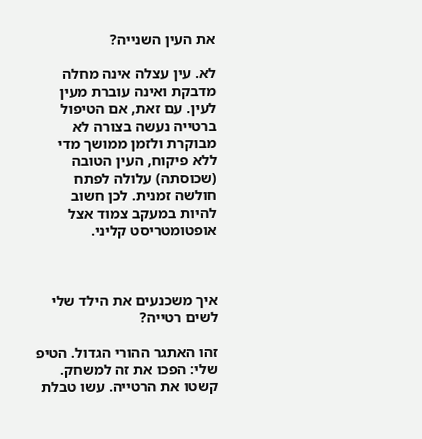את העין השנייה?

לא. עין עצלה אינה מחלה מדבקת ואינה עוברת מעין לעין. עם זאת, אם הטיפול ברטייה נעשה בצורה לא מבוקרת ולזמן ממושך מדי ללא פיקוח, העין הטובה (שכוסתה) עלולה לפתח חולשה זמנית. לכן חשוב להיות במעקב צמוד אצל אופטומטריסט קליני.



איך משכנעים את הילד שלי לשים רטייה?

זהו האתגר ההורי הגדול. הטיפ שלי: הפכו את זה למשחק. קשטו את הרטייה. עשו טבלת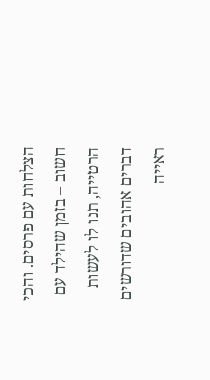הצלחות עם פרסים. והכי חשוב – בזמן שהילד עם הרטייה, תנו לו לעשות דברים אהובים שדורשים ראייה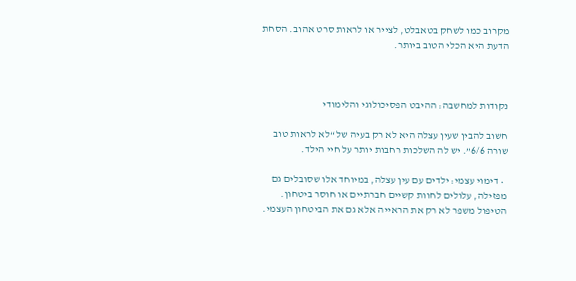מקרוב כמו לשחק בטאבלט, לצייר או לראות סרט אהוב. הסחת הדעת היא הכלי הטוב ביותר.



נקודות למחשבה: ההיבט הפסיכולוגי והלימודי

חשוב להבין שעין עצלה היא לא רק בעיה של “לא לראות טוב שורה 6/6”. יש לה השלכות רחבות יותר על חיי הילד.

  • דימוי עצמי: ילדים עם עין עצלה, במיוחד אלו שסובלים גם מפזילה, עלולים לחוות קשיים חברתיים או חוסר ביטחון. הטיפול משפר לא רק את הראייה אלא גם את הביטחון העצמי.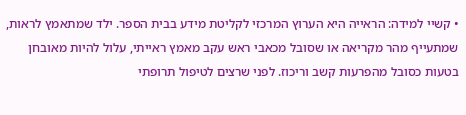• קשיי למידה: הראייה היא הערוץ המרכזי לקליטת מידע בבית הספר. ילד שמתאמץ לראות, שמתעייף מהר מקריאה או שסובל מכאבי ראש עקב מאמץ ראייתי, עלול להיות מאובחן בטעות כסובל מהפרעות קשב וריכוז. לפני שרצים לטיפול תרופתי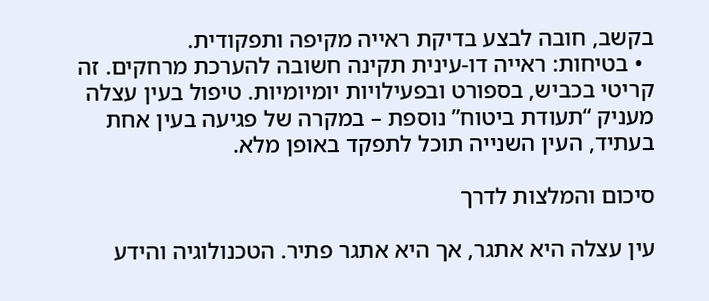בקשב, חובה לבצע בדיקת ראייה מקיפה ותפקודית.
  • בטיחות: ראייה דו-עינית תקינה חשובה להערכת מרחקים. זה קריטי בכביש, בספורט ובפעילויות יומיומיות. טיפול בעין עצלה מעניק “תעודת ביטוח” נוספת – במקרה של פגיעה בעין אחת בעתיד, העין השנייה תוכל לתפקד באופן מלא.

סיכום והמלצות לדרך

עין עצלה היא אתגר, אך היא אתגר פתיר. הטכנולוגיה והידע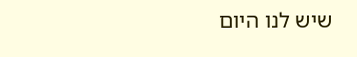שיש לנו היום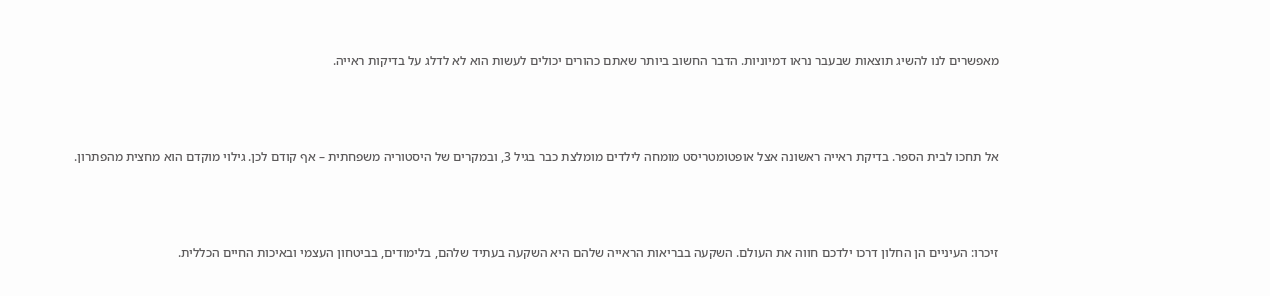מאפשרים לנו להשיג תוצאות שבעבר נראו דמיוניות. הדבר החשוב ביותר שאתם כהורים יכולים לעשות הוא לא לדלג על בדיקות ראייה.



אל תחכו לבית הספר. בדיקת ראייה ראשונה אצל אופטומטריסט מומחה לילדים מומלצת כבר בגיל 3, ובמקרים של היסטוריה משפחתית – אף קודם לכן. גילוי מוקדם הוא מחצית מהפתרון.



זיכרו: העיניים הן החלון דרכו ילדכם חווה את העולם. השקעה בבריאות הראייה שלהם היא השקעה בעתיד שלהם, בלימודים, בביטחון העצמי ובאיכות החיים הכללית.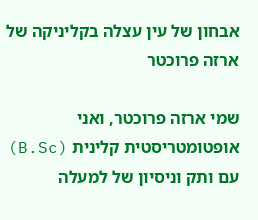אבחון של עין עצלה בקליניקה של ארזה פרוכטר

שמי ארזה פרוכטר, ואני אופטומטריסטית קלינית (B.Sc) עם ותק וניסיון של למעלה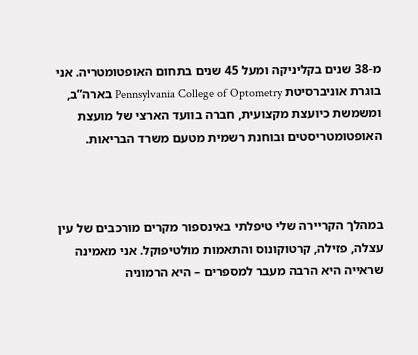מ-38 שנים בקליניקה ומעל 45 שנים בתחום האופטומטריה. אני בוגרת אוניברסיטת Pennsylvania College of Optometry בארה”ב, ומשמשת כיועצת מקצועית, חברה בוועד הארצי של מועצת האופטומטריסטים ובוחנת רשמית מטעם משרד הבריאות.



במהלך הקריירה שלי טיפלתי באינספור מקרים מורכבים של עין עצלה, פזילה, קרטוקונוס והתאמות מולטיפוקל. אני מאמינה שראייה היא הרבה מעבר למספרים – היא הרמוניה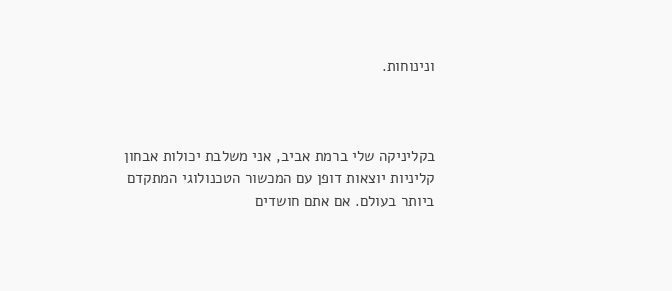ונינוחות.



בקליניקה שלי ברמת אביב, אני משלבת יכולות אבחון קליניות יוצאות דופן עם המכשור הטכנולוגי המתקדם ביותר בעולם. אם אתם חושדים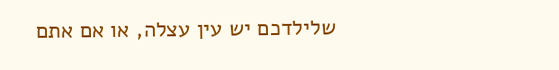שלילדכם יש עין עצלה, או אם אתם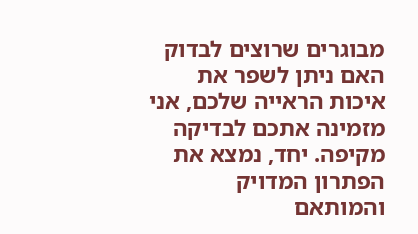מבוגרים שרוצים לבדוק האם ניתן לשפר את איכות הראייה שלכם, אני מזמינה אתכם לבדיקה מקיפה. יחד, נמצא את הפתרון המדויק והמותאם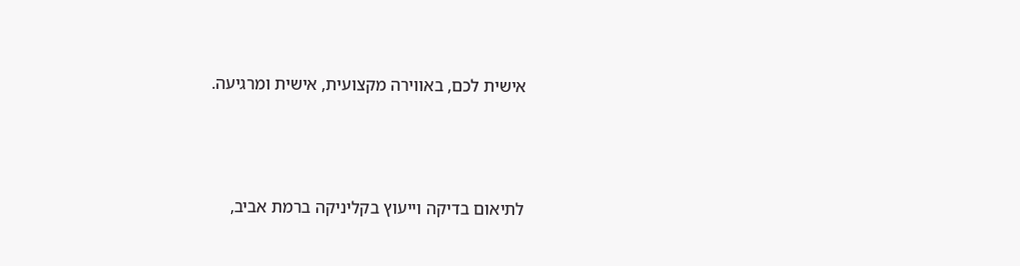אישית לכם, באווירה מקצועית, אישית ומרגיעה.



לתיאום בדיקה וייעוץ בקליניקה ברמת אביב,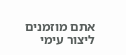אתם מוזמנים ליצור עימי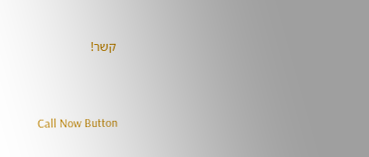קשר!



Call Now Button